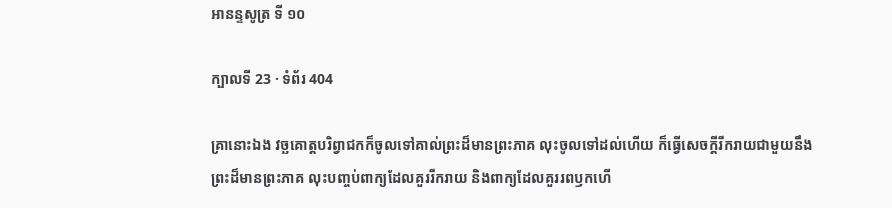អានន្ទសូត្រ ទី ១០

ក្បាលទី 23 · ទំព័រ 404

គ្រានោះឯង វច្ឆគោត្តបរិព្វាជកក៏ចូលទៅគាល់ព្រះដ៏មានព្រះភាគ លុះចូលទៅដល់ហើយ ក៏ធ្វើសេចក្តីរីករាយជាមួយនឹងព្រះដ៏មានព្រះភាគ លុះបញ្ចប់ពាក្យដែលគួររីករាយ និងពាក្យដែលគួររពឫកហើ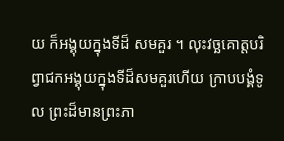យ ក៏អង្គុយក្នុងទីដ៏ សមគួរ ។ លុះវច្ឆគោត្តបរិព្វាជកអង្គុយក្នុងទីដ៏សមគួរហើយ ក្រាបបង្គំទូល ព្រះដ៏មានព្រះភា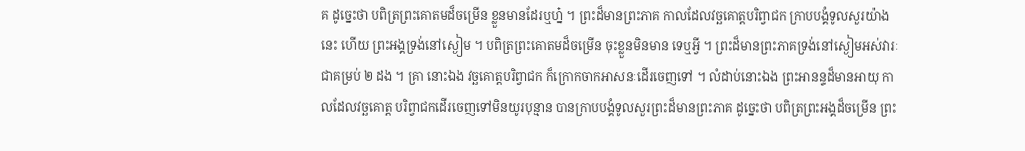គ ដូច្នេះថា បពិត្រព្រះគោតមដ៏ចម្រើន ខ្លួនមានដែរឬហ្ន៎ ។ ព្រះដ៏មានព្រះភាគ កាលដែលវច្ឆគោត្តបរិព្វាជក ក្រាបបង្គំទូលសួរយ៉ាងនេះ ហើយ ព្រះអង្គទ្រង់នៅស្ងៀម ។ បពិត្រព្រះគោតមដ៏ចម្រើន ចុះខ្លួនមិនមាន ទេឬអ្វី ។ ព្រះដ៏មានព្រះភាគទ្រង់នៅស្ងៀមអស់វារៈជាគម្រប់ ២ ដង ។ គ្រា នោះឯង វច្ឆគោត្តបរិព្វាជក ក៏ក្រោកចាកអាសនៈដើរចេញទៅ ។ លំដាប់នោះឯង ព្រះអានន្ទដ៏មានអាយុ កាលដែលវច្ឆគោត្ត បរិព្វាជកដើរចេញទៅមិនយូរបុន្មាន បានក្រាបបង្គំទូលសួរព្រះដ៏មានព្រះភាគ ដូច្នេះថា បពិត្រព្រះអង្គដ៏ចម្រើន ព្រះ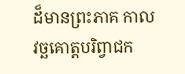ដ៏មានព្រះភាគ កាលវច្ឆគោត្តបរិព្វាជក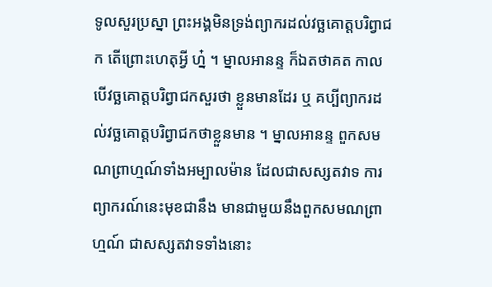ទូលសួរប្រស្នា ព្រះអង្គមិនទ្រង់ព្យាករដល់វច្ឆគោត្តបរិព្វាជក តើព្រោះហេតុអ្វី ហ្ន៎ ។ ម្នាលអានន្ទ ក៏ឯតថាគត កាលបើវច្ឆគោត្តបរិព្វាជកសួរថា ខ្លួនមានដែរ ឬ គប្បីព្យាករដល់វច្ឆគោត្តបរិព្វាជកថាខ្លួនមាន ។ ម្នាលអានន្ទ ពួកសមណព្រាហ្មណ៍ទាំងអម្បាលម៉ាន ដែលជាសស្សតវាទ ការព្យាករណ៍នេះមុខជានឹង មានជាមួយនឹងពួកសមណព្រាហ្មណ៍ ជាសស្សតវាទទាំងនោះ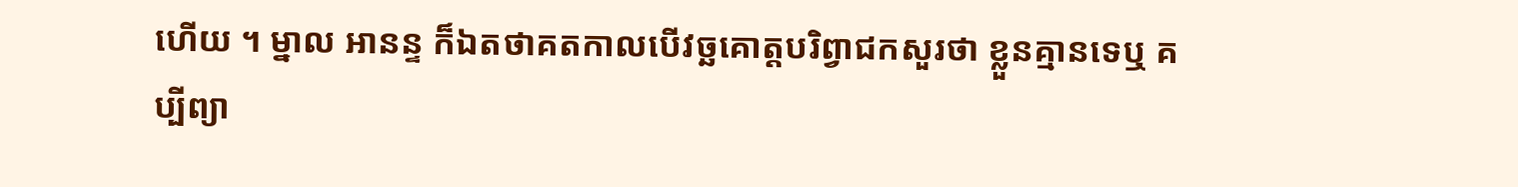ហើយ ។ ម្នាល អានន្ទ ក៏ឯតថាគតកាលបើវច្ឆគោត្តបរិព្វាជកសួរថា ខ្លួនគ្មានទេឬ គប្បីព្យា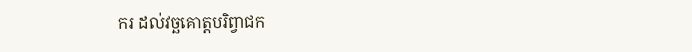ករ ដល់វច្ឆគោត្តបរិព្វាជក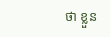ថា ខ្លួន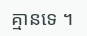គ្មានទេ ។